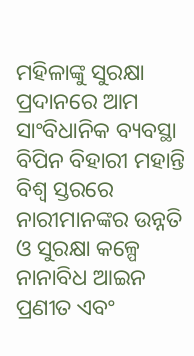ମହିଳାଙ୍କୁ ସୁରକ୍ଷା ପ୍ରଦାନରେ ଆମ ସାଂବିଧାନିକ ବ୍ୟବସ୍ଥା
ବିପିନ ବିହାରୀ ମହାନ୍ତି
ବିଶ୍ୱ ସ୍ତରରେ ନାରୀମାନଙ୍କର ଉନ୍ନତି ଓ ସୁରକ୍ଷା କଳ୍ପେ ନାନାବିଧ ଆଇନ ପ୍ରଣୀତ ଏବଂ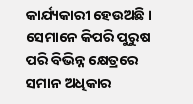କାର୍ଯ୍ୟକାରୀ ହେଉଅଛି । ସେମାନେ କିପରି ପୁରୁଷ ପରି ବିଭିନ୍ନ କ୍ଷେତ୍ରରେ ସମାନ ଅଧିକାର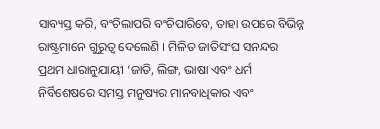ସାବ୍ୟସ୍ତ କରି, ବଂଚିଲାପରି ବଂଚିପାରିବେ, ତାହା ଉପରେ ବିଭିନ୍ନ ରାଷ୍ଟ୍ରମାନେ ଗୁରୁତ୍ୱ ଦେଲେଣି । ମିଳିତ ଜାତିସଂଘ ସନନ୍ଦର ପ୍ରଥମ ଧାରାନୁଯାୟୀ ‘ଜାତି, ଲିଙ୍ଗ, ଭାଷା ଏବଂ ଧର୍ମ ନିର୍ବିଶେଷରେ ସମସ୍ତ ମନୁଷ୍ୟର ମାନବାଧିକାର ଏବଂ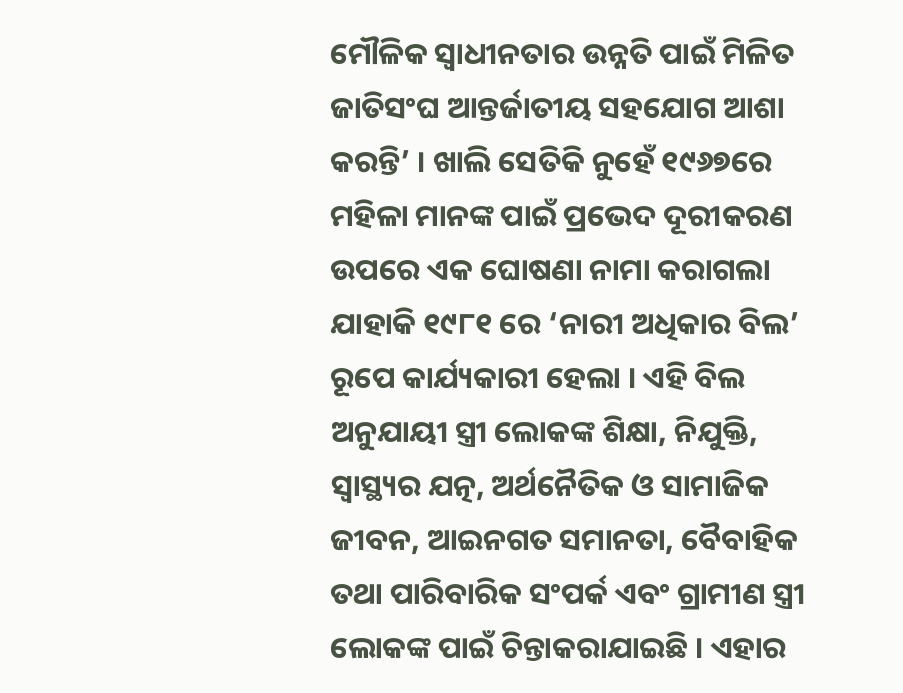ମୌଳିକ ସ୍ୱାଧୀନତାର ଉନ୍ନତି ପାଇଁ ମିଳିତ ଜାତିସଂଘ ଆନ୍ତର୍ଜାତୀୟ ସହଯୋଗ ଆଶା କରନ୍ତି’ । ଖାଲି ସେତିକି ନୁହେଁ ୧୯୬୭ରେ ମହିଳା ମାନଙ୍କ ପାଇଁ ପ୍ରଭେଦ ଦୂରୀକରଣ ଉପରେ ଏକ ଘୋଷଣା ନାମା କରାଗଲା ଯାହାକି ୧୯୮୧ ରେ ‘ନାରୀ ଅଧିକାର ବିଲ’ ରୂପେ କାର୍ଯ୍ୟକାରୀ ହେଲା । ଏହି ବିଲ ଅନୁଯାୟୀ ସ୍ତ୍ରୀ ଲୋକଙ୍କ ଶିକ୍ଷା, ନିଯୁକ୍ତି, ସ୍ୱାସ୍ଥ୍ୟର ଯତ୍ନ, ଅର୍ଥନୈତିକ ଓ ସାମାଜିକ ଜୀବନ, ଆଇନଗତ ସମାନତା, ବୈବାହିକ ତଥା ପାରିବାରିକ ସଂପର୍କ ଏବଂ ଗ୍ରାମୀଣ ସ୍ତ୍ରୀ ଲୋକଙ୍କ ପାଇଁ ଚିନ୍ତାକରାଯାଇଛି । ଏହାର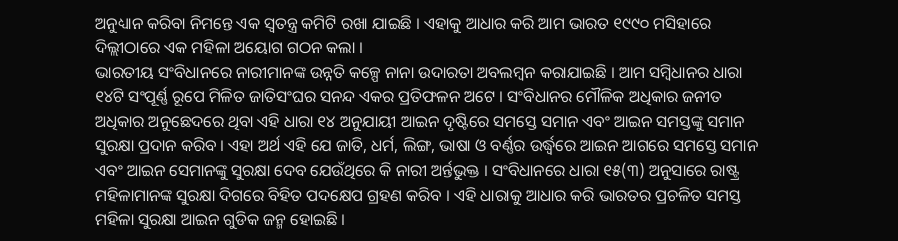ଅନୁଧ୍ୟାନ କରିବା ନିମନ୍ତେ ଏକ ସ୍ୱତନ୍ତ୍ର କମିଟି ରଖା ଯାଇଛି । ଏହାକୁ ଆଧାର କରି ଆମ ଭାରତ ୧୯୯୦ ମସିହାରେ ଦିଲ୍ଲୀଠାରେ ଏକ ମହିଳା ଅୟୋଗ ଗଠନ କଲା ।
ଭାରତୀୟ ସଂବିଧାନରେ ନାରୀମାନଙ୍କ ଉନ୍ନତି କଳ୍ପେ ନାନା ଉଦାରତା ଅବଲମ୍ବନ କରାଯାଇଛି । ଆମ ସମ୍ବିଧାନର ଧାରା ୧୪ଟି ସଂପୂର୍ଣ୍ଣ ରୂପେ ମିଳିତ ଜାତିସଂଘର ସନନ୍ଦ ଏକର ପ୍ରତିଫଳନ ଅଟେ । ସଂବିଧାନର ମୌଳିକ ଅଧିକାର ଜନୀତ ଅଧିକାର ଅନୁଛେଦରେ ଥିବା ଏହି ଧାରା ୧୪ ଅନୁଯାୟୀ ଆଇନ ଦୃଷ୍ଟିରେ ସମସ୍ତେ ସମାନ ଏବଂ ଆଇନ ସମସ୍ତଙ୍କୁ ସମାନ ସୁରକ୍ଷା ପ୍ରଦାନ କରିବ । ଏହା ଅର୍ଥ ଏହି ଯେ ଜାତି, ଧର୍ମ, ଲିଙ୍ଗ, ଭାଷା ଓ ବର୍ଣ୍ଣର ଉର୍ଦ୍ଧ୍ୱରେ ଆଇନ ଆଗରେ ସମସ୍ତେ ସମାନ ଏବଂ ଆଇନ ସେମାନଙ୍କୁ ସୁରକ୍ଷା ଦେବ ଯେଉଁଥିରେ କି ନାରୀ ଅର୍ନ୍ତଭୁକ୍ତ । ସଂବିଧାନରେ ଧାରା ୧୫(୩) ଅନୁସାରେ ରାଷ୍ଟ୍ର ମହିଳାମାନଙ୍କ ସୁରକ୍ଷା ଦିଗରେ ବିହିତ ପଦକ୍ଷେପ ଗ୍ରହଣ କରିବ । ଏହି ଧାରାକୁ ଆଧାର କରି ଭାରତର ପ୍ରଚଳିତ ସମସ୍ତ ମହିଳା ସୁରକ୍ଷା ଆଇନ ଗୁଡିକ ଜନ୍ମ ହୋଇଛି ।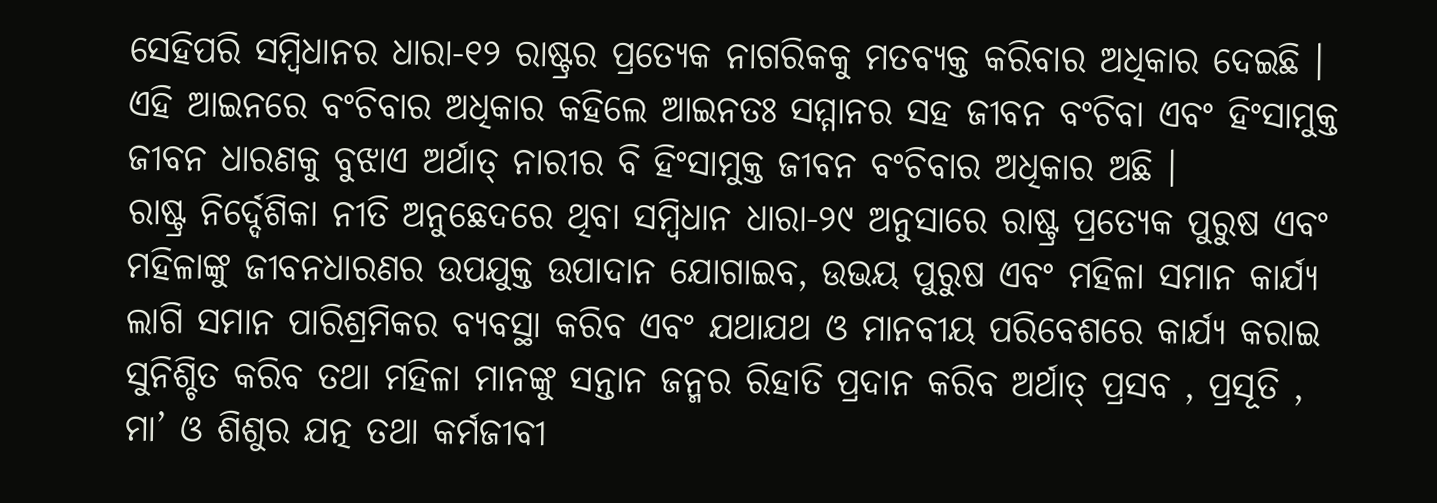ସେହିପରି ସମ୍ବିଧାନର ଧାରା-୧୨ ରାଷ୍ଟ୍ରର ପ୍ରତ୍ୟେକ ନାଗରିକକୁ ମତବ୍ୟକ୍ତ କରିବାର ଅଧିକାର ଦେଇଛି । ଏହି ଆଇନରେ ବଂଚିବାର ଅଧିକାର କହିଲେ ଆଇନତଃ ସମ୍ମାନର ସହ ଜୀବନ ବଂଚିବା ଏବଂ ହିଂସାମୁକ୍ତ ଜୀବନ ଧାରଣକୁ ବୁଝାଏ ଅର୍ଥାତ୍ ନାରୀର ବି ହିଂସାମୁକ୍ତ ଜୀବନ ବଂଚିବାର ଅଧିକାର ଅଛି ।
ରାଷ୍ଟ୍ର ନିର୍ଦ୍ଦେଶିକା ନୀତି ଅନୁଛେଦରେ ଥିବା ସମ୍ବିଧାନ ଧାରା-୨୯ ଅନୁସାରେ ରାଷ୍ଟ୍ର ପ୍ରତ୍ୟେକ ପୁରୁଷ ଏବଂ ମହିଳାଙ୍କୁ ଜୀବନଧାରଣର ଉପଯୁକ୍ତ ଉପାଦାନ ଯୋଗାଇବ, ଉଭୟ ପୁରୁଷ ଏବଂ ମହିଳା ସମାନ କାର୍ଯ୍ୟ ଲାଗି ସମାନ ପାରିଶ୍ରମିକର ବ୍ୟବସ୍ଥା କରିବ ଏବଂ ଯଥାଯଥ ଓ ମାନବୀୟ ପରିବେଶରେ କାର୍ଯ୍ୟ କରାଇ ସୁନିଶ୍ଚିତ କରିବ ତଥା ମହିଳା ମାନଙ୍କୁ ସନ୍ତାନ ଜନ୍ମର ରିହାତି ପ୍ରଦାନ କରିବ ଅର୍ଥାତ୍ ପ୍ରସବ , ପ୍ରସୂତି , ମା’ ଓ ଶିଶୁର ଯତ୍ନ ତଥା କର୍ମଜୀବୀ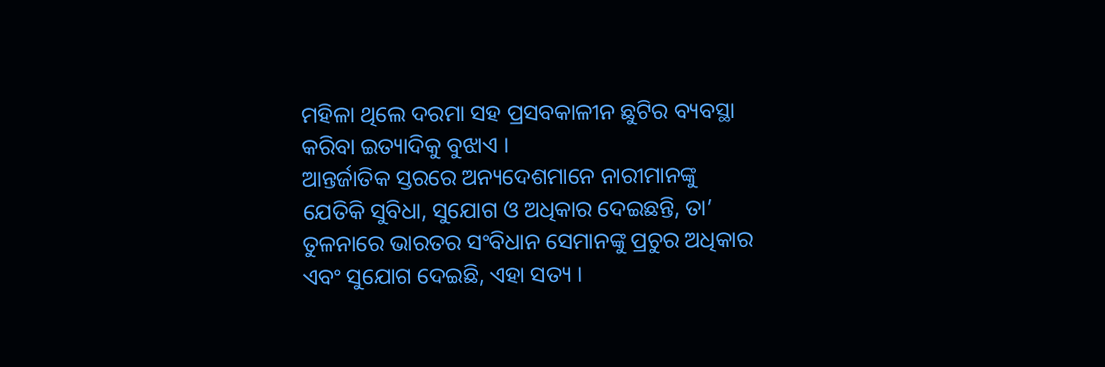ମହିଳା ଥିଲେ ଦରମା ସହ ପ୍ରସବକାଳୀନ ଛୁଟିର ବ୍ୟବସ୍ଥା କରିବା ଇତ୍ୟାଦିକୁ ବୁଝାଏ ।
ଆନ୍ତର୍ଜାତିକ ସ୍ତରରେ ଅନ୍ୟଦେଶମାନେ ନାରୀମାନଙ୍କୁ ଯେତିକି ସୁବିଧା, ସୁଯୋଗ ଓ ଅଧିକାର ଦେଇଛନ୍ତି, ତା’ ତୁଳନାରେ ଭାରତର ସଂବିଧାନ ସେମାନଙ୍କୁ ପ୍ରଚୁର ଅଧିକାର ଏବଂ ସୁଯୋଗ ଦେଇଛି, ଏହା ସତ୍ୟ ।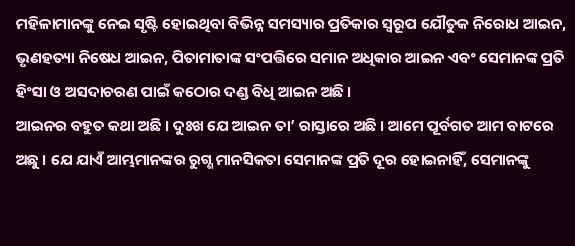ମହିଳାମାନଙ୍କୁ ନେଇ ସୃଷ୍ଟି ହୋଇଥିବା ବିଭିନ୍ନ ସମସ୍ୟାର ପ୍ରତିକାର ସ୍ୱରୂପ ଯୌତୁକ ନିରୋଧ ଆଇନ, ଭୃଣହତ୍ୟା ନିଷେଧ ଆଇନ, ପିତାମାତାଙ୍କ ସଂପତ୍ତିରେ ସମାନ ଅଧିକାର ଆଇନ ଏବଂ ସେମାନଙ୍କ ପ୍ରତି ହିଂସା ଓ ଅସଦାଚରଣ ପାଇଁ କଠୋର ଦଣ୍ଡ ବିଧି ଆଇନ ଅଛି ।
ଆଇନର ବହୁତ କଥା ଅଛି । ଦୁଃଖ ଯେ ଆଇନ ତା’ ରାସ୍ତାରେ ଅଛି । ଆମେ ପୂର୍ବଗତ ଆମ ବାଟରେ ଅଛୁ । ଯେ ଯାଏଁ ଆମ୍ଭମାନଙ୍କର ରୁଗ୍ଣ ମାନସିକତା ସେମାନଙ୍କ ପ୍ରତି ଦୂର ହୋଇନାହିଁ, ସେମାନଙ୍କୁ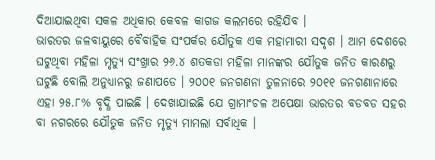ଦିଆଯାଇଥିବା ସକଳ ଅଧିକାର କେବଳ କାଗଜ କଲମରେ ରହିଯିବ ।
ଭାରତର ଜଳବାୟୁରେ ବୈବାହିକ ସଂପର୍କର ଯୌତୁକ ଏକ ମହାମାରୀ ସଦୃଶ । ଆମ ଦେଶରେ ଘଟୁଥିବା ମହିଳା ମୃତ୍ୟୁ ସଂଖ୍ରାର ୨୬.୪ ଶତକଡା ମହିଳା ମାନଙ୍କର ଯୌତୁକ ଜନିତ କାରଣରୁ ଘଟୁଛି ବୋଲି ଅନୁଧ୍ୟାନରୁ ଜଣାପଡେ । ୨୦୦୧ ଜନଗଣନା ତୁଳନାରେ ୨୦୧୧ ଜନଗଣାନାରେ ଏହା ୨୫.୮% ବୃଦ୍ଧି ପାଇଛି । ଦେଖାଯାଇଛି ଯେ ଗ୍ରାମାଂଚଳ ଅପେକ୍ଷା ଭାରତର ବଡବଡ ସହର ବା ନଗରରେ ଯୌତୁକ ଜନିତ ମୃତ୍ୟୁ ମାମଲା ସର୍ବାଧିକ ।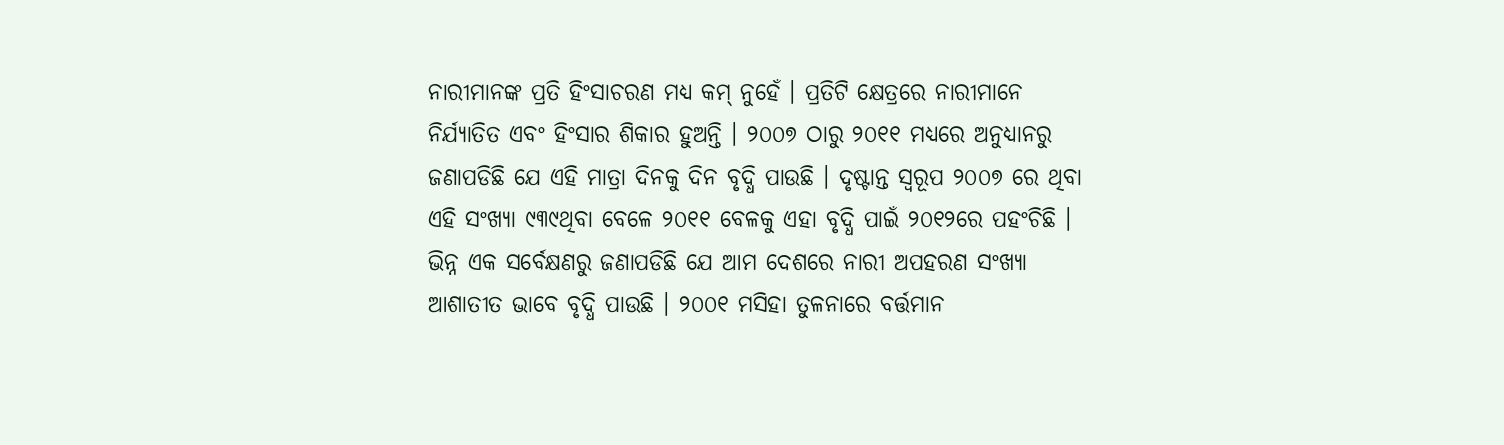ନାରୀମାନଙ୍କ ପ୍ରତି ହିଂସାଚରଣ ମଧ୍ୟ କମ୍ ନୁହେଁ । ପ୍ରତିଟି କ୍ଷେତ୍ରରେ ନାରୀମାନେ ନିର୍ଯ୍ୟାତିତ ଏବଂ ହିଂସାର ଶିକାର ହୁଅନ୍ତି । ୨୦୦୭ ଠାରୁ ୨୦୧୧ ମଧ୍ୟରେ ଅନୁଧ୍ୟାନରୁ ଜଣାପଡିଛି ଯେ ଏହି ମାତ୍ରା ଦିନକୁ ଦିନ ବୃଦ୍ଧି ପାଉଛି । ଦୃଷ୍ଟାନ୍ତ ସ୍ୱରୂପ ୨୦୦୭ ରେ ଥିବା ଏହି ସଂଖ୍ୟା ୯୩୯ଥିବା ବେଳେ ୨୦୧୧ ବେଳକୁ ଏହା ବୃଦ୍ଧି ପାଇଁ ୨୦୧୨ରେ ପହଂଚିଛି ।
ଭିନ୍ନ ଏକ ସର୍ବେକ୍ଷଣରୁ ଜଣାପଡିଛି ଯେ ଆମ ଦେଶରେ ନାରୀ ଅପହରଣ ସଂଖ୍ୟା ଆଶାତୀତ ଭାବେ ବୃଦ୍ଧି ପାଉଛି । ୨୦୦୧ ମସିହା ତୁଳନାରେ ବର୍ତ୍ତମାନ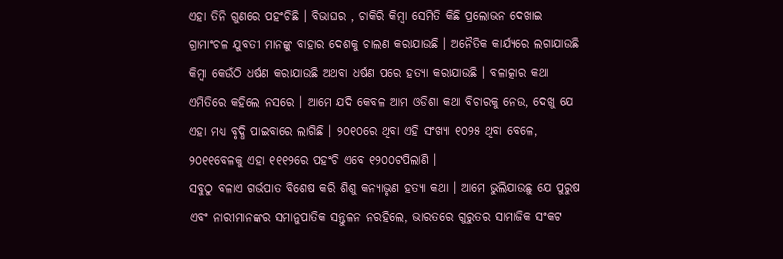ଏହା ତିନି ଗୁଣରେ ପହଂଚିଛି । ବିଭାଘର , ଚାକିରି କିମ୍ବା ସେମିତି କିଛି ପ୍ରଲୋଭନ ଦେଖାଇ ଗ୍ରାମାଂଚଳ ଯୁବତୀ ମାନଙ୍କୁ ବାହାର ଦେଶକୁ ଚାଲଣ କରାଯାଉଛି । ଅନୈତିକ କାର୍ଯ୍ୟରେ ଲଗାଯାଉଛି କିମ୍ବା କେଉଁଠି ଧର୍ଷଣ କରାଯାଉଛି ଅଥବା ଧର୍ଷଣ ପରେ ହତ୍ୟା କରାଯାଉଛି । ବଳାତ୍କାର କଥା ଏମିତିରେ କହିଲେ ନସରେ । ଆମେ ଯଦି କେବଳ ଆମ ଓଡିଶା କଥା ବିଚାରକୁ ନେଉ, ଦେଖୁ ଯେ ଏହା ମଧ୍ୟ ବୃଦ୍ଧି ପାଇବାରେ ଲାଗିଛି । ୨୦୧୦ରେ ଥିବା ଏହି ସଂଖ୍ୟା ୧୦୨୫ ଥିବା ବେଳେ, ୨୦୧୧ବେଳକୁ ଏହା ୧୧୧୨ରେ ପହଂଚି ଏବେ ୧୨୦୦ଟପିଲାଣି ।
ସବୁଠୁ ବଳାଏ ଗର୍ଭପାତ ବିଶେଷ କରି ଶିଶୁ କନ୍ୟାଭୃଣ ହତ୍ୟା କଥା । ଆମେ ଭୁଲିଯାଉଛୁ ଯେ ପୁରୁଷ ଏବଂ ନାରୀମାନଙ୍କର ସମାନୁପାତିକ ସନ୍ତୁଳନ ନରହିଲେ, ଭାରତରେ ଗୁରୁତର ସାମାଜିକ ସଂକଟ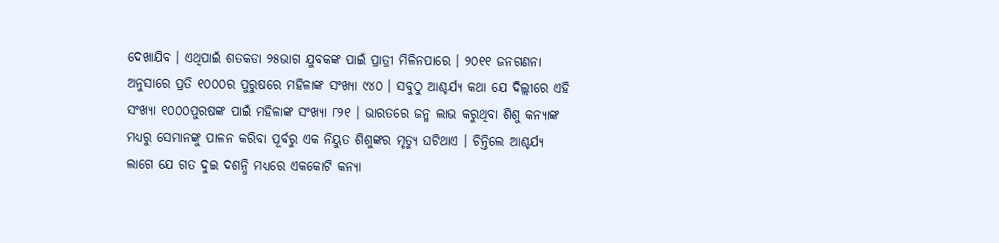ଦେଖାଯିବ । ଏଥିପାଇଁ ଶତକଡା ୨୫ଭାଗ ଯୁବକଙ୍କ ପାଇଁ ପ୍ରାତ୍ରୀ ମିଳିନପାରେ । ୨୦୧୧ ଜନଗଣନା ଅନୁସାରେ ପ୍ରତି ୧୦୦୦ର ପୁରୁଷରେ ମହିଳାଙ୍କ ସଂଖ୍ୟା ୯୪୦ । ସବୁଠୁ ଆଶ୍ଚର୍ଯ୍ୟ କଥା ଯେ ଦିଲ୍ଲୀରେ ଏହି ସଂଖ୍ୟା ୧୦୦୦ପୁରଷଙ୍କ ପାଇଁ ମହିଳାଙ୍କ ସଂଖ୍ୟା ୮୨୧ । ଭାରତରେ ଜନ୍ମ ଲାଭ କରୁଥିବା ଶିଶୁ କନ୍ୟାଙ୍କ ମଧ୍ୟରୁ ସେମାନଙ୍କୁ ପାଳନ କରିବା ପୂର୍ବରୁ ଏକ ନିୟୁତ ଶିଶୁଙ୍କର ମୃତ୍ୟୁ ଘଟିଥାଏ । ଚିନ୍ତିଲେ ଆଶ୍ଚର୍ଯ୍ୟ ଲାଗେ ଯେ ଗତ ଦୁଇ ଦଶନ୍ଧି ମଧ୍ୟରେ ଏକକୋଟି କନ୍ୟା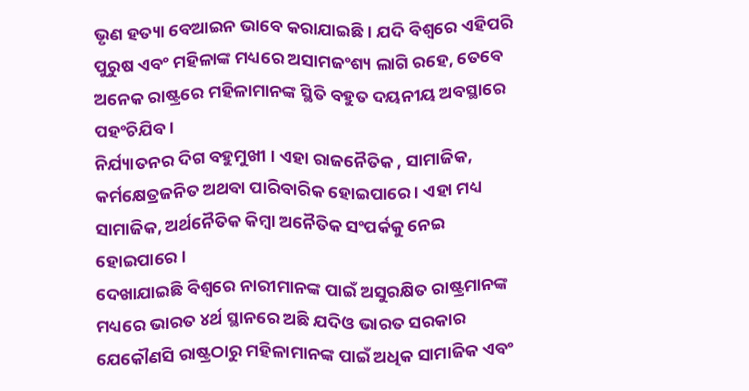ଭୃଣ ହତ୍ୟା ବେଆଇନ ଭାବେ କରାଯାଇଛି । ଯଦି ବିଶ୍ୱରେ ଏହିପରି ପୁରୁଷ ଏବଂ ମହିଳାଙ୍କ ମଧ୍ୟରେ ଅସାମଜଂଶ୍ୟ ଲାଗି ରହେ, ତେବେ ଅନେକ ରାଷ୍ଟ୍ରରେ ମହିଳାମାନଙ୍କ ସ୍ଥିତି ବହୁତ ଦୟନୀୟ ଅବସ୍ଥାରେ ପହଂଚିଯିବ ।
ନିର୍ଯ୍ୟାତନର ଦିଗ ବହୁମୁଖୀ । ଏହା ରାଜନୈତିକ , ସାମାଜିକ, କର୍ମକ୍ଷେତ୍ରଜନିତ ଅଥବା ପାରିବାରିକ ହୋଇପାରେ । ଏହା ମଧ୍ୟ ସାମାଜିକ, ଅର୍ଥନୈତିକ କିମ୍ବା ଅନୈତିକ ସଂପର୍କକୁ ନେଇ ହୋଇପାରେ ।
ଦେଖାଯାଇଛି ବିଶ୍ୱରେ ନାରୀମାନଙ୍କ ପାଇଁ ଅସୁରକ୍ଷିତ ରାଷ୍ଟ୍ରମାନଙ୍କ ମଧ୍ୟରେ ଭାରତ ୪ର୍ଥ ସ୍ଥାନରେ ଅଛି ଯଦିଓ ଭାରତ ସରକାର ଯେକୌଣସି ରାଷ୍ଟ୍ରଠାରୁ ମହିଳାମାନଙ୍କ ପାଇଁ ଅଧିକ ସାମାଜିକ ଏବଂ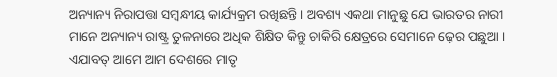ଅନ୍ୟାନ୍ୟ ନିରାପତ୍ତା ସମ୍ବନ୍ଧୀୟ କାର୍ଯ୍ୟକ୍ରମ ରଖିଛନ୍ତି । ଅବଶ୍ୟ ଏକଥା ମାନୁଛୁ ଯେ ଭାରତର ନାରୀ ମାନେ ଅନ୍ୟାନ୍ୟ ରାଷ୍ଟ୍ର ତୁଳନାରେ ଅଧିକ ଶିକ୍ଷିତ କିନ୍ତୁ ଚାକିରି କ୍ଷେତ୍ରରେ ସେମାନେ ଢ଼େର ପଛୁଆ । ଏଯାବତ୍ ଆମେ ଆମ ଦେଶରେ ମାତୃ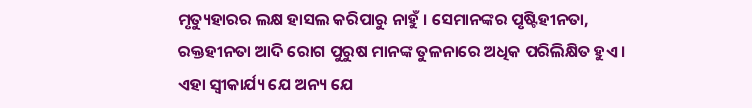ମୃତ୍ୟୁହାରର ଲକ୍ଷ ହାସଲ କରିପାରୁ ନାହୁଁ । ସେମାନଙ୍କର ପୃଷ୍ଟିହୀନତା, ରକ୍ତହୀନତା ଆଦି ରୋଗ ପୁରୁଷ ମାନଙ୍କ ତୁଳନାରେ ଅଧିକ ପରିଲିକ୍ଷିତ ହୁଏ । ଏହା ସ୍ୱୀକାର୍ଯ୍ୟ ଯେ ଅନ୍ୟ ଯେ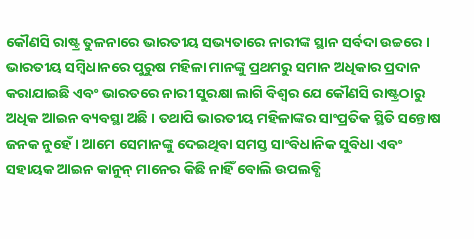କୌଣସି ରାଷ୍ଟ୍ର ତୁଳନାରେ ଭାରତୀୟ ସଭ୍ୟତାରେ ନାରୀଙ୍କ ସ୍ଥାନ ସର୍ବଦା ଉଚ୍ଚରେ । ଭାରତୀୟ ସମ୍ବିଧାନରେ ପୁରୁଷ ମହିଳା ମାନଙ୍କୁ ପ୍ରଥମରୁ ସମାନ ଅଧିକାର ପ୍ରଦାନ କରାଯାଇଛି ଏବଂ ଭାରତରେ ନାରୀ ସୁରକ୍ଷା ଲାଗି ବିଶ୍ୱର ଯେ କୌଣସି ରାଷ୍ଟ୍ରଠାରୁ ଅଧିକ ଆଇନ ବ୍ୟବସ୍ଥା ଅଛି । ତଥାପି ଭାରତୀୟ ମହିଳାଙ୍କର ସାଂପ୍ରତିକ ସ୍ଥିତି ସନ୍ତୋଷ ଜନକ ନୁହେଁ । ଆମେ ସେମାନଙ୍କୁ ଦେଇଥିବା ସମସ୍ତ ସାଂବିଧାନିକ ସୁବିଧା ଏବଂ ସହାୟକ ଆଇନ କାନୁନ୍ ମାନେର କିଛି ନାହିଁ ବୋଲି ଉପଲବ୍ଧି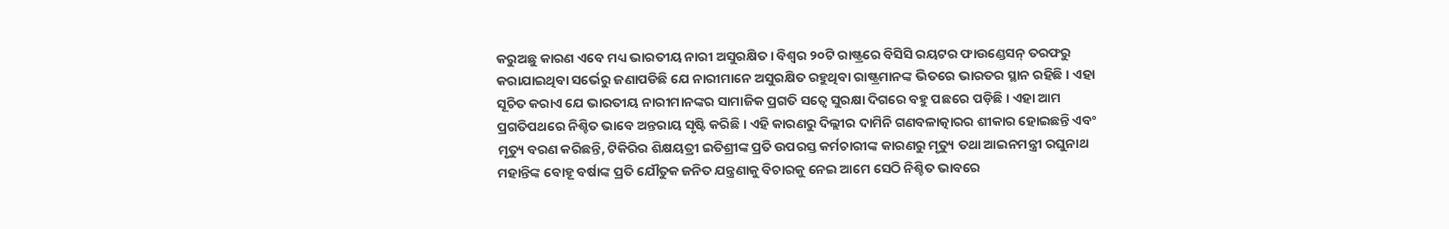କରୁଅଛୁ କାରଣ ଏବେ ମଧ୍ୟ ଭାରତୀୟ ନାରୀ ଅସୁରକ୍ଷିତ । ବିଶ୍ୱର ୨୦ଟି ରାଷ୍ଟ୍ରରେ ବିସିସି ରୟଟର ଫାଉଣ୍ଡେସନ୍ ତରଫରୁ କରାଯାଇଥିବା ସର୍ଭେରୁ ଜଣାପଡିଛି ଯେ ନାରୀମାନେ ଅସୁରକ୍ଷିତ ରହୁଥିବା ରାଷ୍ଟ୍ରମାନଙ୍କ ଭିତରେ ଭାରତର ସ୍ଥାନ ରହିଛି । ଏହା ସୂଚିତ କରାଏ ଯେ ଭାରତୀୟ ନାରୀମାନଙ୍କର ସାମାଜିକ ପ୍ରଗତି ସତ୍ୱେ ସୁରକ୍ଷା ଦିଗରେ ବହୁ ପଛରେ ପଡ଼ିଛି । ଏହା ଆମ ପ୍ରଗତିପଥରେ ନିଶ୍ଚିତ ଭାବେ ଅନ୍ତରାୟ ସୃଷ୍ଟି କରିଛି । ଏହି କାରଣରୁ ଦିଲ୍ଲୀର ଦାମିନି ଗଣବଳାତ୍କାରର ଶୀକାର ହୋଇଛନ୍ତି ଏବଂ ମୃତ୍ୟୁ ବରଣ କରିଛନ୍ତି, ଟିକିରିର ଶିକ୍ଷୟତ୍ରୀ ଇତିଶ୍ରୀଙ୍କ ପ୍ରତି ଉପରସ୍ତ କର୍ମଚାରୀଙ୍କ କାରଣରୁ ମୃତ୍ୟୁ ତଥା ଆଇନମନ୍ତ୍ରୀ ରଘୁନାଥ ମହାନ୍ତିଙ୍କ ବୋହୂ ବର୍ଷାଙ୍କ ପ୍ରତି ଯୌତୁକ ଜନିତ ଯନ୍ତ୍ରଣାକୁ ବିଚାରକୁ ନେଇ ଆମେ ସେଠି ନିଶ୍ଚିତ ଭାବରେ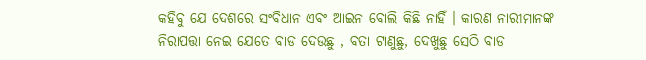କହିବୁ ଯେ ଦେଶରେ ସଂବିଧାନ ଏବଂ ଆଇନ ବୋଲି କିଛି ନାହିଁ । କାରଣ ନାରୀମାନଙ୍କ ନିରାପତ୍ତା ନେଇ ଯେତେ ବାଡ ଦେଉଛୁ , ବତା ଟାଣୁଛୁ, ଦେଖୁଛୁ ସେଠି ବାଡ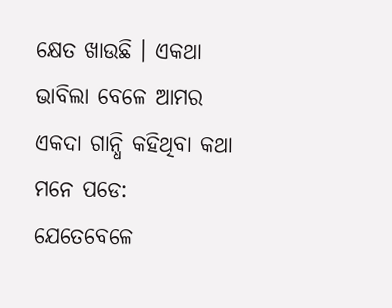କ୍ଷେତ ଖାଉଛି । ଏକଥା ଭାବିଲା ବେଳେ ଆମର ଏକଦା ଗାନ୍ଧି କହିଥିବା କଥା ମନେ ପଡେ: ଯେତେବେଳେ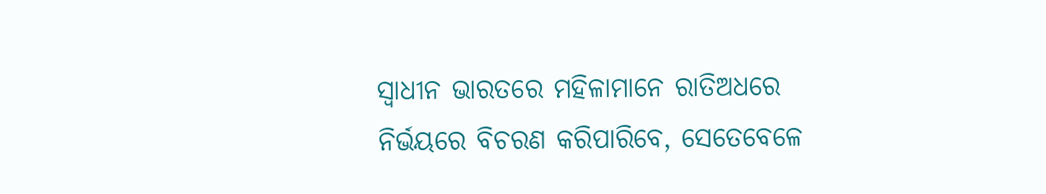ସ୍ୱାଧୀନ ଭାରତରେ ମହିଳାମାନେ ରାତିଅଧରେ ନିର୍ଭୟରେ ବିଚରଣ କରିପାରିବେ, ସେତେବେଳେ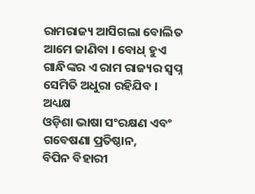ରାମରାଜ୍ୟ ଆସିଗଲା ବୋଲିତ ଆମେ ଜାଣିବା । ବୋଧ୍ ହୁଏ ଗାନ୍ଧିଙ୍କର ଏ ରାମ ରାଜ୍ୟର ସ୍ୱପ୍ନ ସେମିତି ଅଧୁରା ରହିଯିବ ।
ଅଧ୍ୟକ୍ଷ
ଓଡ଼ିଶା ଭାଷା ସଂରକ୍ଷଣ ଏବଂ ଗବେଷଣା ପ୍ରତିଷ୍ଠାନ,
ବିପିନ ବିହାରୀ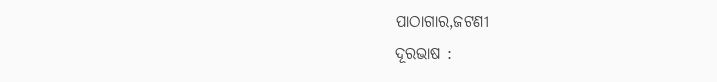ପାଠାଗାର,ଜଟଣୀ
ଦୂରଭାଷ :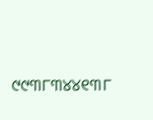୯୯୩୮୩୪୪୧୩୮